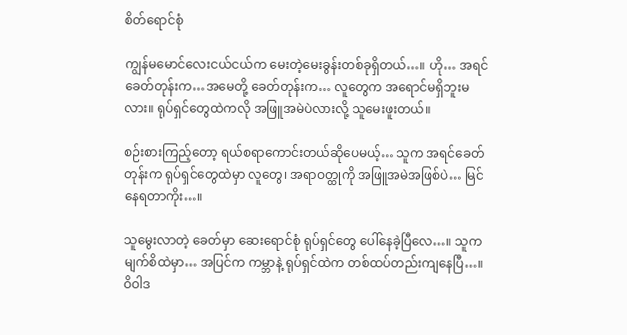စိတ်ရောင်စုံ

ကျွန်မမောင်လေးငယ်ငယ်က မေးတဲ့မေးခွန်းတစ်ခုရှိတယ်…။ ဟို… အရင်ခေတ်တုန်းက…အမေတို့ ခေတ်တုန်းက… လူတွေက အရောင်မရှိဘူးမလား။ ရုပ်ရှင်တွေထဲကလို အဖြူအမဲပဲလားလို့ သူမေးဖူးတယ်။

စဉ်းစားကြည့်တော့ ရယ်စရာကောင်းတယ်ဆိုပေမယ့်… သူက အရင်ခေတ်တုန်းက ရုပ်ရှင်တွေထဲမှာ လူတွေ၊ အရာဝတ္ထုကို အဖြူအမဲအဖြစ်ပဲ… မြင်နေရတာကိုး…။

သူမွေးလာတဲ့ ခေတ်မှာ ဆေးရောင်စုံ ရုပ်ရှင်တွေ ပေါ်နေခဲ့ပြီလေ…။ သူက မျက်စိထဲမှာ… အပြင်က ကမ္ဘာနဲ့ ရုပ်ရှင်ထဲက တစ်ထပ်တည်းကျနေပြီ…။ ဝိဝါဒ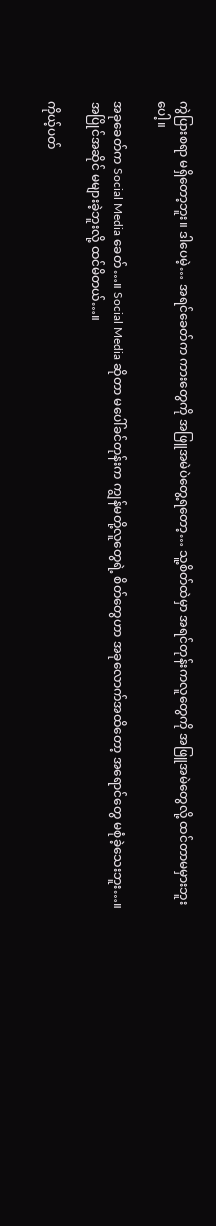ကွဲပြားစရာ မရှိတော့ဘူး။ ဒါပေမဲ့… အရင်ခေတ်က ကားတွေကို အဖြူအမဲပဲတွေ့ရတော့… သူ့စိတ်ထဲမှာ အရင်တုန်းကလူတွေကို အဖြူအမဲတွေလို့ ထင်တာမမှားဘူးပေါ့။

အခုခေတ်က Social Media ခေတ်…။ Social Media ဆိုတာ မပေါ်ခင်တုန်းက ကျွန်မတို့လူတွေရဲ့ စိတ်တွေဟာ အခုလောက်အထိတော့ အရောင်တွေ မစုံခဲ့သေးဘူး…။ အပြိုင်အဆိုင် မများခဲ့ဘူးလို့ ထင်မိတယ်…။

ကိုယ့်ပတ်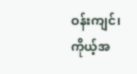ဝန်းကျင်၊ ကိုယ့်အ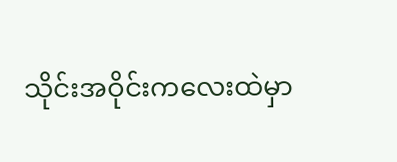သိုင်းအဝိုင်းကလေးထဲမှာ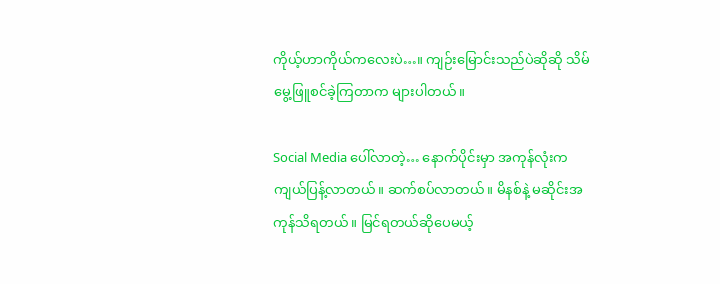ကိုယ့်ဟာကိုယ်ကလေးပဲ…။ ကျဉ်းမြောင်းသည်ပဲဆိုဆို သိမ်မွေ့ဖြူစင်ခဲ့ကြတာက များပါတယ်။

Social Media ပေါ်လာတဲ့… နောက်ပိုင်းမှာ အကုန်လုံးက ကျယ်ပြန့်လာတယ်။ ဆက်စပ်လာတယ်။ မိနစ်နဲ့ မဆိုင်းအကုန်သိရတယ်။ မြင်ရတယ်ဆိုပေမယ့်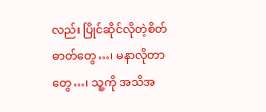လည်း ပြိုင်ဆိုင်လိုတဲ့စိတ်ဓာတ်တွေ…၊ မနာလိုတာတွေ…၊ သူ့ကို အသိအ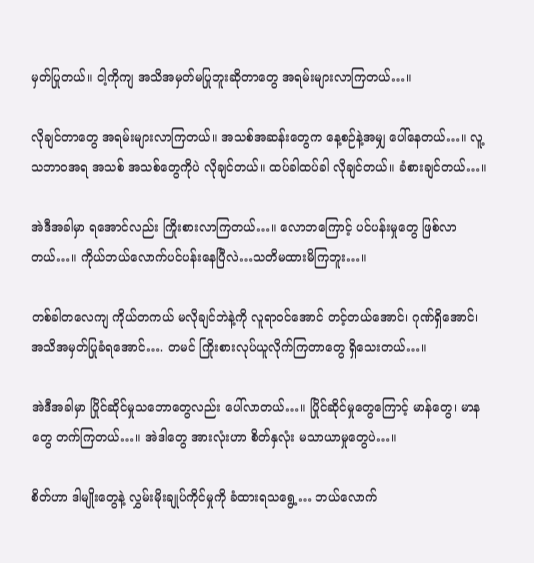မှတ်ပြုတယ်။ ငါ့ကိုကျ အသိအမှတ်မပြုဘူးဆိုတာတွေ အရမ်းများလာကြတယ်…။

လိုချင်တာတွေ အရမ်းများလာကြတယ်။ အသစ်အဆန်းတွေက နေ့စဉ်နဲ့အမျှ ပေါ်နေတယ်…။ လူ့သဘာဝအရ အသစ် အသစ်တွေကိုပဲ လိုချင်တယ်။ ထပ်ခါထပ်ခါ လိုချင်တယ်။ ခံစားချင်တယ်…။

အဲဒီအခါမှာ ရအောင်လည်း ကြိုးစားလာကြတယ်…။ လောဘကြောင့် ပင်ပန်းမှုတွေ ဖြစ်လာတယ်…။ ကိုယ်ဘယ်လောက်ပင်ပန်းနေပြီလဲ…သတိမထားမိကြဘူး…။

တစ်ခါတလေကျ ကိုယ်တကယ် မလိုချင်ဘဲနဲ့ကို လူရာဝင်အောင် တင့်တယ်အောင်၊ ဂုဏ်ရှိအောင်၊ အသိအမှတ်ပြုခံရအောင်…. တမင် ကြိုးစားလုပ်ယူလိုက်ကြတာတွေ ရှိသေးတယ်…။

အဲဒီအခါမှာ ပြိုင်ဆိုင်မှုသဘောတွေလည်း ပေါ်လာတယ်…။ ပြိုင်ဆိုင်မှုတွေကြောင့် မာန်တွေ၊ မာနတွေ တက်ကြတယ်…။ အဲဒါတွေ အားလုံးဟာ စိတ်နှလုံး မသာယာမှုတွေပဲ…။

စိတ်ဟာ ဒါမျိုးတွေနဲ့ လွှမ်းမိုးချုပ်ကိုင်မှုကို ခံထားရသရွေ့… ဘယ်လောက်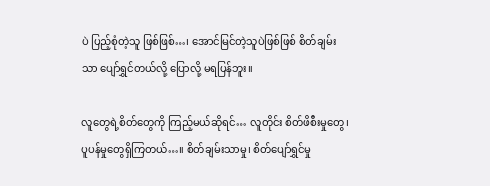ပဲ ပြည့်စုံတဲ့သူ ဖြစ်ဖြစ်…၊ အောင်မြင်တဲ့သူပဲဖြစ်ဖြစ် စိတ်ချမ်းသာ ပျော်ရွှင်တယ်လို့ ပြောလို့ မရပြန်ဘူး။

လူတွေရဲ့စိတ်တွေကို ကြည့်မယ်ဆိုရင်… လူတိုင်း စိတ်ဖိစီးမှုတွေ၊ ပူပန်မှုတွေရှိကြတယ်…။ စိတ်ချမ်းသာမှု၊ စိတ်ပျော်ရွှင်မှု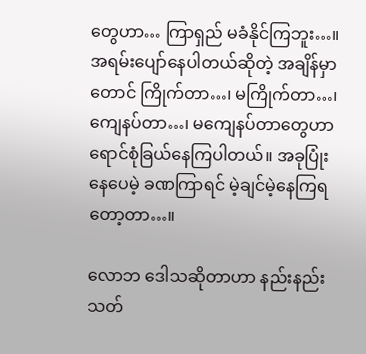တွေဟာ… ကြာရှည် မခံနိုင်ကြဘူး…။ အရမ်းပျော်နေပါတယ်ဆိုတဲ့ အချိန်မှာတောင် ကြိုက်တာ…၊ မကြိုက်တာ…၊ ကျေနပ်တာ…၊ မကျေနပ်တာတွေဟာ ရောင်စုံခြယ်နေကြပါတယ်။ အခုပြုံးနေပေမဲ့ ခဏကြာရင် မဲ့ချင်မဲ့နေကြရတော့တာ…။

လောဘ ဒေါသဆိုတာဟာ နည်းနည်း သတ်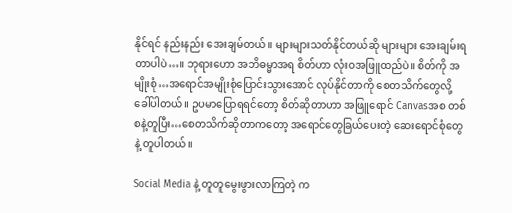နိုင်ရင် နည်းနည်း အေးချမ်တယ်။ များများသတ်နိုင်တယ်ဆို များများ အေးချမ်းရတာပါပဲ…။ ဘုရားဟော အဘိဓမ္မာအရ စိတ်ဟာ လုံးဝအဖြူထည်ပဲ။ စိတ်ကို အမျိုးစုံ…အရောင်အမျိုးစုံပြောင်းသွားအောင် လုပ်နိုင်တာကို စေတသိက်တွေလို့ ခေါ်ပါတယ်။ ဥပမာပြောရရင်တော့ စိတ်ဆိုတာဟာ အဖြူရောင် Canvasအစ တစ်စနဲ့တူပြီး…စေတသိက်ဆိုတာကတော့ အရောင်တွေခြယ်ပေးတဲ့ ဆေးရောင်စုံတွေနဲ့ တူပါတယ်။

Social Media နဲ့ တူတူမွေးဖွားလာကြတဲ့ က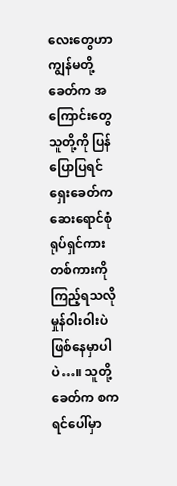လေးတွေဟာ ကျွန်မတို့ခေတ်က အကြောင်းတွေ သူတို့ကို ပြန်ပြောပြရင် ရှေးခေတ်က ဆေးရောင်စုံ ရုပ်ရှင်ကားတစ်ကားကို ကြည့်ရသလို မှုန်ဝါးဝါးပဲ ဖြစ်နေမှာပါပဲ…။ သူတို့ခေတ်က စကရင်ပေါ်မှာ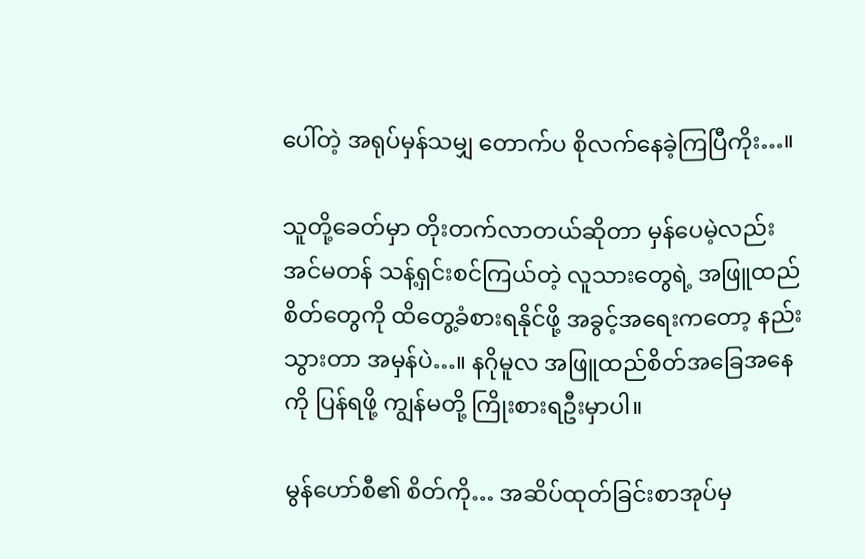ပေါ်တဲ့ အရုပ်မှန်သမျှ တောက်ပ စိုလက်နေခဲ့ကြပြီကိုး…။

သူတို့ခေတ်မှာ တိုးတက်လာတယ်ဆိုတာ မှန်ပေမဲ့လည်း အင်မတန် သန့်ရှင်းစင်ကြယ်တဲ့ လူသားတွေရဲ့ အဖြူထည် စိတ်တွေကို ထိတွေ့ခံစားရနိုင်ဖို့ အခွင့်အရေးကတော့ နည်းသွားတာ အမှန်ပဲ…။ နဂိုမူလ အဖြူထည်စိတ်အခြေအနေကို ပြန်ရဖို့ ကျွန်မတို့ ကြိုးစားရဦးမှာပါ။

မွန်ဟော်စီ၏ စိတ်ကို… အဆိပ်ထုတ်ခြင်းစာအုပ်မှ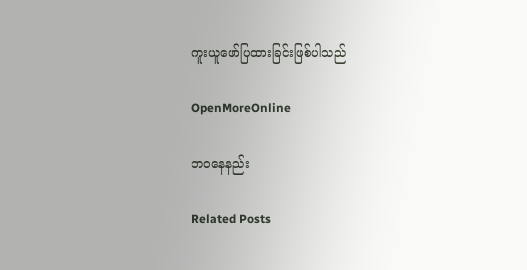ကူးယူဖော်ပြထားခြင်းဖြစ်ပါသည်

OpenMoreOnline

ဘဝနေနည်း

Related Posts